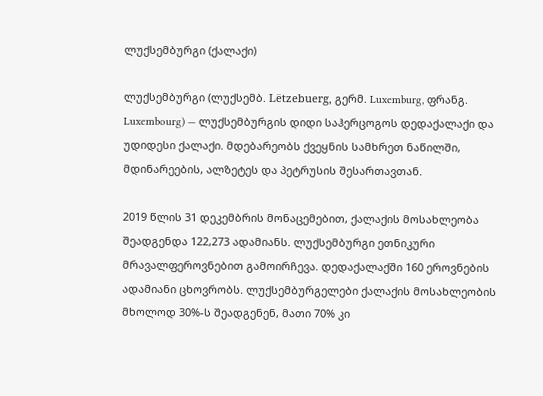ლუქსემბურგი (ქალაქი)

ლუქსემბურგი (ლუქსემბ. Lëtzebuerg, გერმ. Luxemburg, ფრანგ. Luxembourg) — ლუქსემბურგის დიდი საჰერცოგოს დედაქალაქი და უდიდესი ქალაქი. მდებარეობს ქვეყნის სამხრეთ ნაწილში, მდინარეების, ალზეტეს და პეტრუსის შესართავთან.

2019 წლის 31 დეკემბრის მონაცემებით, ქალაქის მოსახლეობა შეადგენდა 122,273 ადამიანს. ლუქსემბურგი ეთნიკური მრავალფეროვნებით გამოირჩევა. დედაქალაქში 160 ეროვნების ადამიანი ცხოვრობს. ლუქსემბურგელები ქალაქის მოსახლეობის მხოლოდ 30%-ს შეადგენენ, მათი 70% კი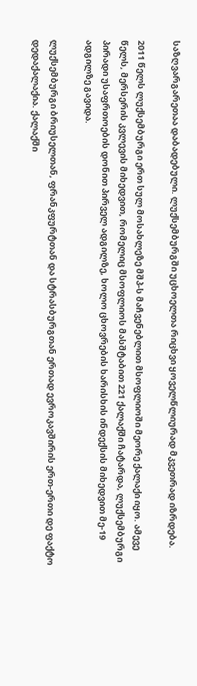საზღვარგარეთაა დაბადებული. ლუქსემბურგში უცხოელთა რიცხვი ყოველწლიურად მკვეთრად იზრდება.

2011 წელს ლუქსემბურგი ერთ სულ მოსახლეზე მშპ-ს მაჩვენებლით მსოფლიოში მეორე ქალაქი იყო. ამევე წელს, მერსერის კვლევის მიხედვით, რომელიც მსოფლიოს მასშტაბით 221 ქალაქში ჩატარდა, ლუქსემბურგი პირადი უსაფრთოების დონით პირველ ადგილზე, ხოლო ცხოვრების ხარისხის ინდექსის მიხედვით მე-19 ადგილზე გავიდა.

ლუქსემბურგი ბრიუსელთან, ფრანკფურტთან და სტრასბურგთან ერთად ევროკავშირის ერთ-ერთი დე ფაქტო დედაქალაქია. ქალაქში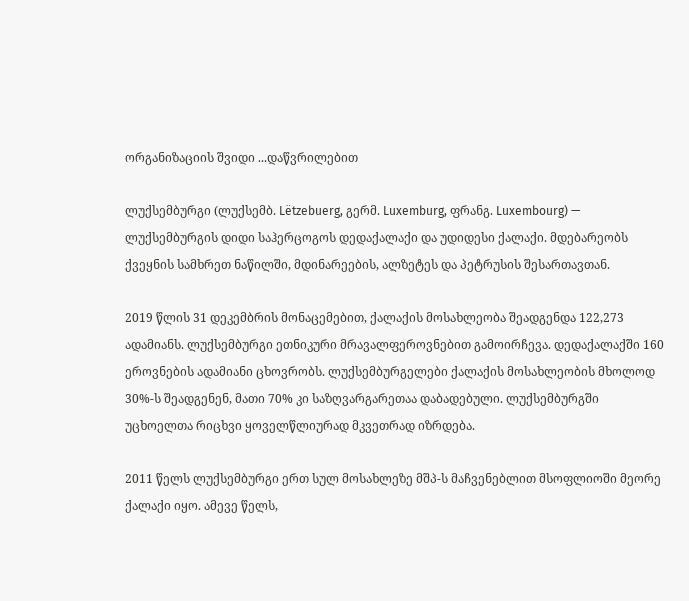ორგანიზაციის შვიდი ...დაწვრილებით

ლუქსემბურგი (ლუქსემბ. Lëtzebuerg, გერმ. Luxemburg, ფრანგ. Luxembourg) — ლუქსემბურგის დიდი საჰერცოგოს დედაქალაქი და უდიდესი ქალაქი. მდებარეობს ქვეყნის სამხრეთ ნაწილში, მდინარეების, ალზეტეს და პეტრუსის შესართავთან.

2019 წლის 31 დეკემბრის მონაცემებით, ქალაქის მოსახლეობა შეადგენდა 122,273 ადამიანს. ლუქსემბურგი ეთნიკური მრავალფეროვნებით გამოირჩევა. დედაქალაქში 160 ეროვნების ადამიანი ცხოვრობს. ლუქსემბურგელები ქალაქის მოსახლეობის მხოლოდ 30%-ს შეადგენენ, მათი 70% კი საზღვარგარეთაა დაბადებული. ლუქსემბურგში უცხოელთა რიცხვი ყოველწლიურად მკვეთრად იზრდება.

2011 წელს ლუქსემბურგი ერთ სულ მოსახლეზე მშპ-ს მაჩვენებლით მსოფლიოში მეორე ქალაქი იყო. ამევე წელს,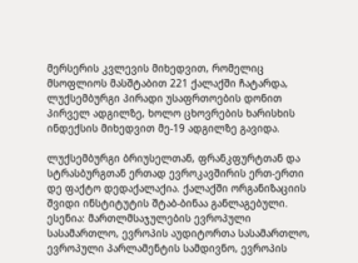მერსერის კვლევის მიხედვით, რომელიც მსოფლიოს მასშტაბით 221 ქალაქში ჩატარდა, ლუქსემბურგი პირადი უსაფრთოების დონით პირველ ადგილზე, ხოლო ცხოვრების ხარისხის ინდექსის მიხედვით მე-19 ადგილზე გავიდა.

ლუქსემბურგი ბრიუსელთან, ფრანკფურტთან და სტრასბურგთან ერთად ევროკავშირის ერთ-ერთი დე ფაქტო დედაქალაქია. ქალაქში ორგანიზაციის შვიდი ინსტიტუტის შტაბ-ბინაა განლაგებული. ესენია: მართლმსაჯულების ევროპული სასამართლო, ევროპის აუდიტორთა სასამართლო, ევროპული პარლამენტის სამდივნო, ევროპის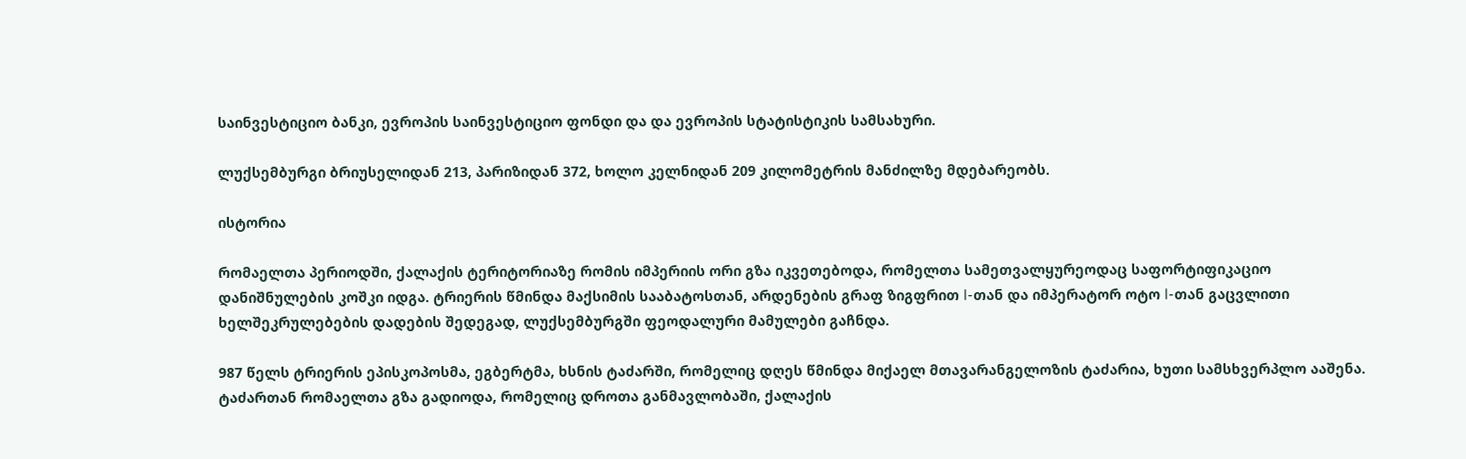საინვესტიციო ბანკი, ევროპის საინვესტიციო ფონდი და და ევროპის სტატისტიკის სამსახური.

ლუქსემბურგი ბრიუსელიდან 213, პარიზიდან 372, ხოლო კელნიდან 209 კილომეტრის მანძილზე მდებარეობს.

ისტორია

რომაელთა პერიოდში, ქალაქის ტერიტორიაზე რომის იმპერიის ორი გზა იკვეთებოდა, რომელთა სამეთვალყურეოდაც საფორტიფიკაციო დანიშნულების კოშკი იდგა. ტრიერის წმინდა მაქსიმის სააბატოსთან, არდენების გრაფ ზიგფრით I-თან და იმპერატორ ოტო I-თან გაცვლითი ხელშეკრულებების დადების შედეგად, ლუქსემბურგში ფეოდალური მამულები გაჩნდა.

987 წელს ტრიერის ეპისკოპოსმა, ეგბერტმა, ხსნის ტაძარში, რომელიც დღეს წმინდა მიქაელ მთავარანგელოზის ტაძარია, ხუთი სამსხვერპლო ააშენა. ტაძართან რომაელთა გზა გადიოდა, რომელიც დროთა განმავლობაში, ქალაქის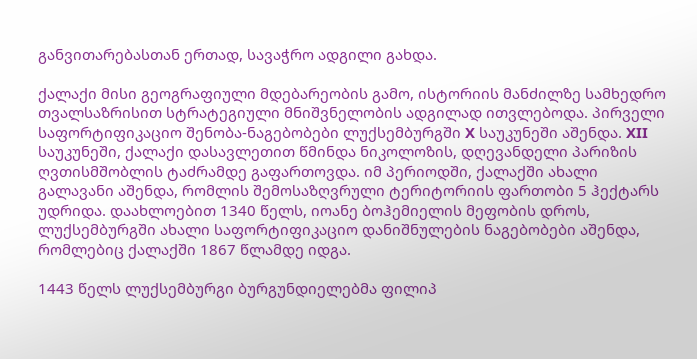განვითარებასთან ერთად, სავაჭრო ადგილი გახდა.

ქალაქი მისი გეოგრაფიული მდებარეობის გამო, ისტორიის მანძილზე სამხედრო თვალსაზრისით სტრატეგიული მნიშვნელობის ადგილად ითვლებოდა. პირველი საფორტიფიკაციო შენობა-ნაგებობები ლუქსემბურგში X საუკუნეში აშენდა. XII საუკუნეში, ქალაქი დასავლეთით წმინდა ნიკოლოზის, დღევანდელი პარიზის ღვთისმშობლის ტაძრამდე გაფართოვდა. იმ პერიოდში, ქალაქში ახალი გალავანი აშენდა, რომლის შემოსაზღვრული ტერიტორიის ფართობი 5 ჰექტარს უდრიდა. დაახლოებით 1340 წელს, იოანე ბოჰემიელის მეფობის დროს, ლუქსემბურგში ახალი საფორტიფიკაციო დანიშნულების ნაგებობები აშენდა, რომლებიც ქალაქში 1867 წლამდე იდგა.

1443 წელს ლუქსემბურგი ბურგუნდიელებმა ფილიპ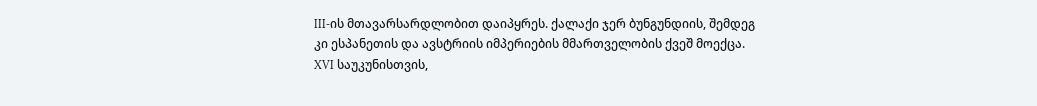III-ის მთავარსარდლობით დაიპყრეს. ქალაქი ჯერ ბუნგუნდიის, შემდეგ კი ესპანეთის და ავსტრიის იმპერიების მმართველობის ქვეშ მოექცა. XVI საუკუნისთვის,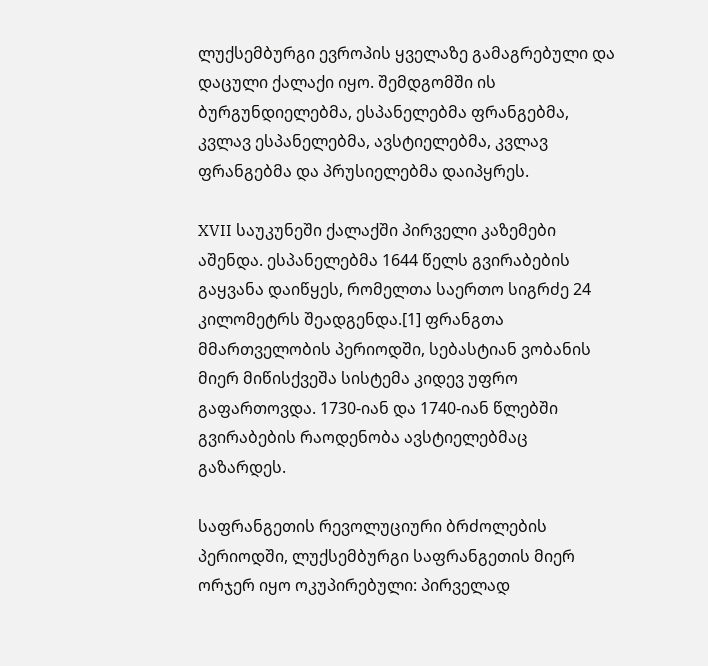ლუქსემბურგი ევროპის ყველაზე გამაგრებული და დაცული ქალაქი იყო. შემდგომში ის ბურგუნდიელებმა, ესპანელებმა ფრანგებმა, კვლავ ესპანელებმა, ავსტიელებმა, კვლავ ფრანგებმა და პრუსიელებმა დაიპყრეს.

XVII საუკუნეში ქალაქში პირველი კაზემები აშენდა. ესპანელებმა 1644 წელს გვირაბების გაყვანა დაიწყეს, რომელთა საერთო სიგრძე 24 კილომეტრს შეადგენდა.[1] ფრანგთა მმართველობის პერიოდში, სებასტიან ვობანის მიერ მიწისქვეშა სისტემა კიდევ უფრო გაფართოვდა. 1730-იან და 1740-იან წლებში გვირაბების რაოდენობა ავსტიელებმაც გაზარდეს.

საფრანგეთის რევოლუციური ბრძოლების პერიოდში, ლუქსემბურგი საფრანგეთის მიერ ორჯერ იყო ოკუპირებული: პირველად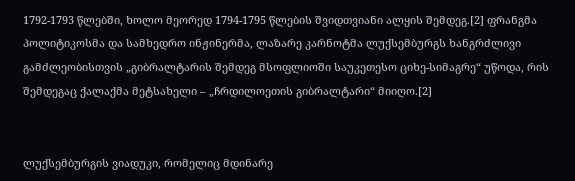1792-1793 წლებში, ხოლო მეორედ 1794-1795 წლების შვიდთვიანი ალყის შემდეგ.[2] ფრანგმა პოლიტიკოსმა და სამხედრო ინჟინერმა, ლაზარე კარნოტმა ლუქსემბურგს ხანგრძლივი გამძლეობისთვის „გიბრალტარის შემდეგ მსოფლიოში საუკეთესო ციხე-სიმაგრე“ უწოდა, რის შემდეგაც ქალაქმა მეტსახელი – „ჩრდილოეთის გიბრალტარი“ მიიღო.[2]


ლუქსემბურგის ვიადუკი, რომელიც მდინარე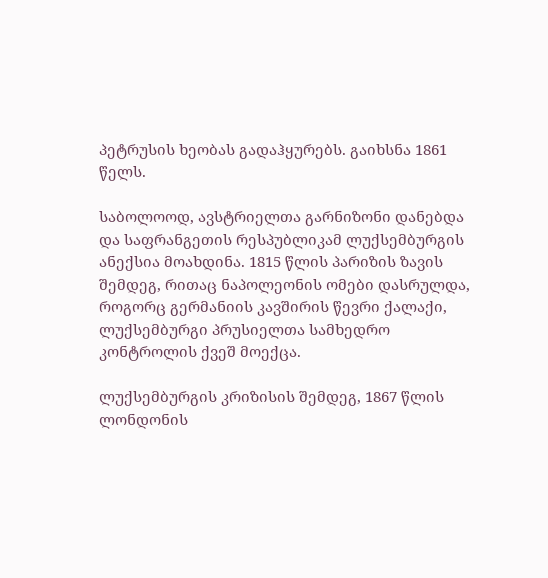პეტრუსის ხეობას გადაჰყურებს. გაიხსნა 1861 წელს.

საბოლოოდ, ავსტრიელთა გარნიზონი დანებდა და საფრანგეთის რესპუბლიკამ ლუქსემბურგის ანექსია მოახდინა. 1815 წლის პარიზის ზავის შემდეგ, რითაც ნაპოლეონის ომები დასრულდა, როგორც გერმანიის კავშირის წევრი ქალაქი, ლუქსემბურგი პრუსიელთა სამხედრო კონტროლის ქვეშ მოექცა.

ლუქსემბურგის კრიზისის შემდეგ, 1867 წლის ლონდონის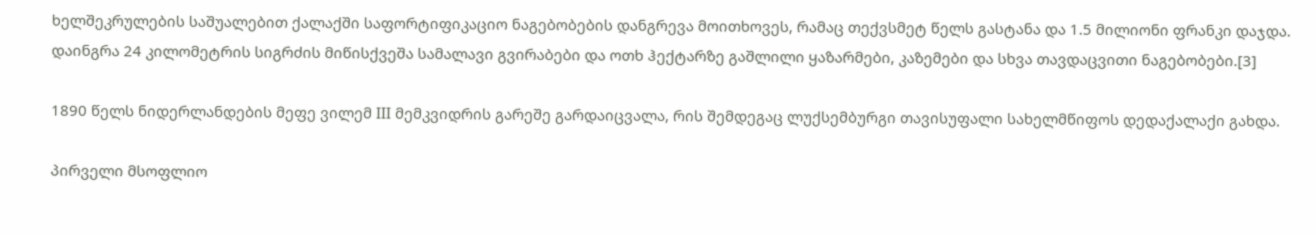ხელშეკრულების საშუალებით ქალაქში საფორტიფიკაციო ნაგებობების დანგრევა მოითხოვეს, რამაც თექვსმეტ წელს გასტანა და 1.5 მილიონი ფრანკი დაჯდა. დაინგრა 24 კილომეტრის სიგრძის მიწისქვეშა სამალავი გვირაბები და ოთხ ჰექტარზე გაშლილი ყაზარმები, კაზემები და სხვა თავდაცვითი ნაგებობები.[3]

1890 წელს ნიდერლანდების მეფე ვილემ III მემკვიდრის გარეშე გარდაიცვალა, რის შემდეგაც ლუქსემბურგი თავისუფალი სახელმწიფოს დედაქალაქი გახდა.

პირველი მსოფლიო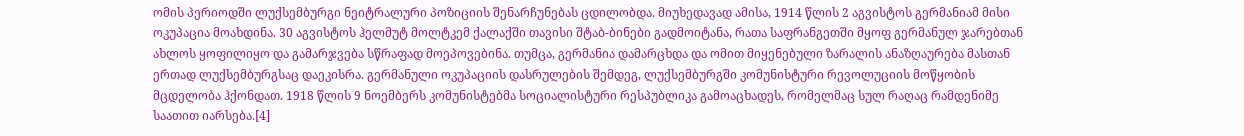ომის პერიოდში ლუქსემბურგი ნეიტრალური პოზიციის შენარჩუნებას ცდილობდა. მიუხედავად ამისა, 1914 წლის 2 აგვისტოს გერმანიამ მისი ოკუპაცია მოახდინა. 30 აგვისტოს ჰელმუტ მოლტკემ ქალაქში თავისი შტაბ-ბინები გადმოიტანა, რათა საფრანგეთში მყოფ გერმანულ ჯარებთან ახლოს ყოფილიყო და გამარჯვება სწრაფად მოეპოვებინა. თუმცა, გერმანია დამარცხდა და ომით მიყენებული ზარალის ანაზღაურება მასთან ერთად ლუქსემბურგსაც დაეკისრა. გერმანული ოკუპაციის დასრულების შემდეგ, ლუქსემბურგში კომუნისტური რევოლუციის მოწყობის მცდელობა ჰქონდათ. 1918 წლის 9 ნოემბერს კომუნისტებმა სოციალისტური რესპუბლიკა გამოაცხადეს, რომელმაც სულ რაღაც რამდენიმე საათით იარსება.[4]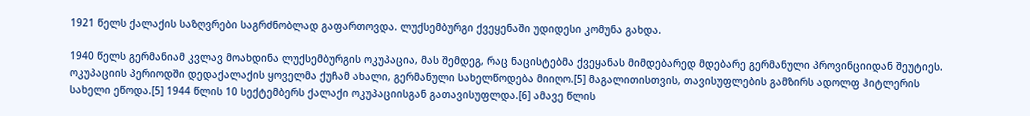1921 წელს ქალაქის საზღვრები საგრძნობლად გაფართოვდა. ლუქსემბურგი ქვეყენაში უდიდესი კომუნა გახდა.

1940 წელს გერმანიამ კვლავ მოახდინა ლუქსემბურგის ოკუპაცია, მას შემდეგ, რაც ნაცისტებმა ქვეყანას მიმდებარედ მდებარე გერმანული პროვინციიდან შეუტიეს. ოკუპაციის პერიოდში დედაქალაქის ყოველმა ქუჩამ ახალი, გერმანული სახელწოდება მიიღო.[5] მაგალითისთვის, თავისუფლების გამზირს ადოლფ ჰიტლერის სახელი ეწოდა.[5] 1944 წლის 10 სექტემბერს ქალაქი ოკუპაციისგან გათავისუფლდა.[6] ამავე წლის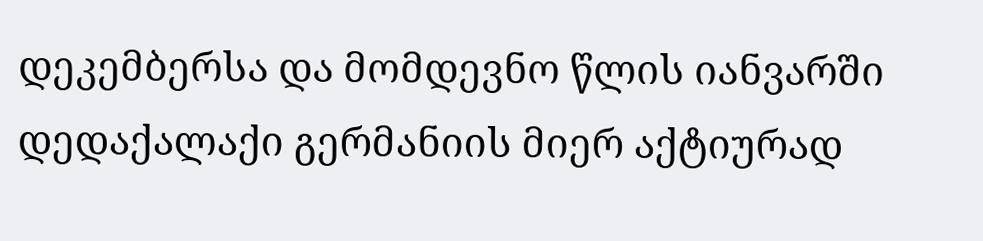დეკემბერსა და მომდევნო წლის იანვარში დედაქალაქი გერმანიის მიერ აქტიურად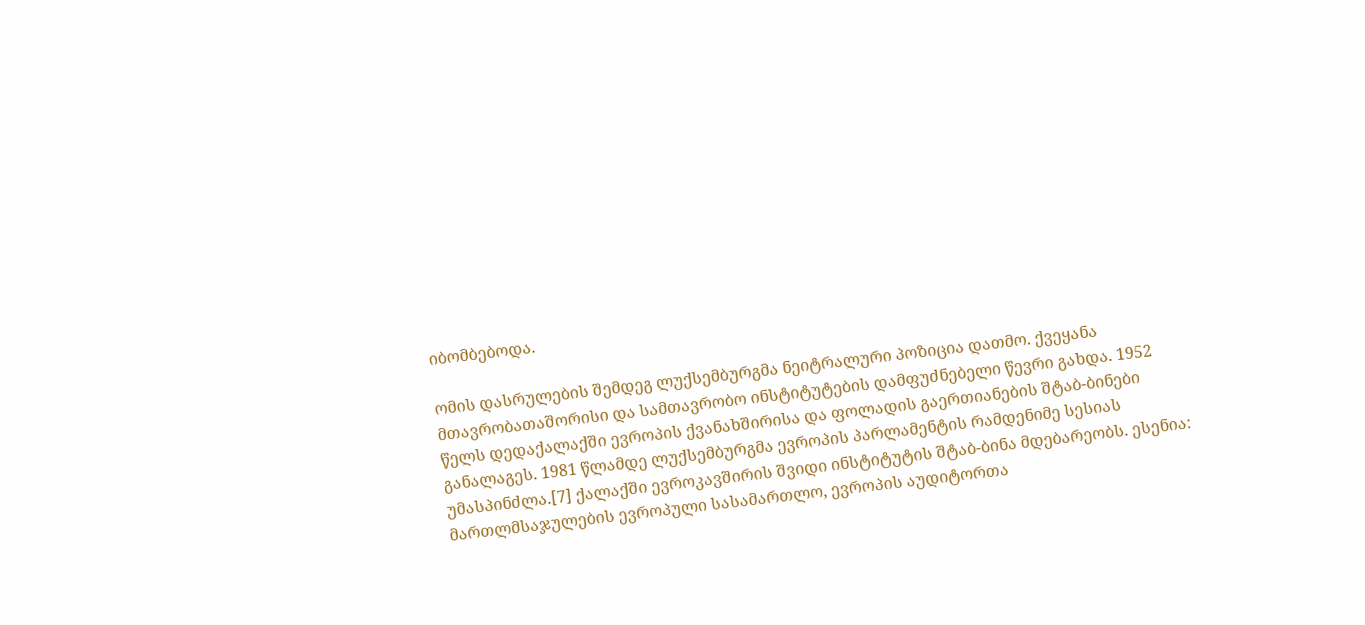იბომბებოდა.

ომის დასრულების შემდეგ ლუქსემბურგმა ნეიტრალური პოზიცია დათმო. ქვეყანა მთავრობათაშორისი და სამთავრობო ინსტიტუტების დამფუძნებელი წევრი გახდა. 1952 წელს დედაქალაქში ევროპის ქვანახშირისა და ფოლადის გაერთიანების შტაბ-ბინები განალაგეს. 1981 წლამდე ლუქსემბურგმა ევროპის პარლამენტის რამდენიმე სესიას უმასპინძლა.[7] ქალაქში ევროკავშირის შვიდი ინსტიტუტის შტაბ-ბინა მდებარეობს. ესენია: მართლმსაჯულების ევროპული სასამართლო, ევროპის აუდიტორთა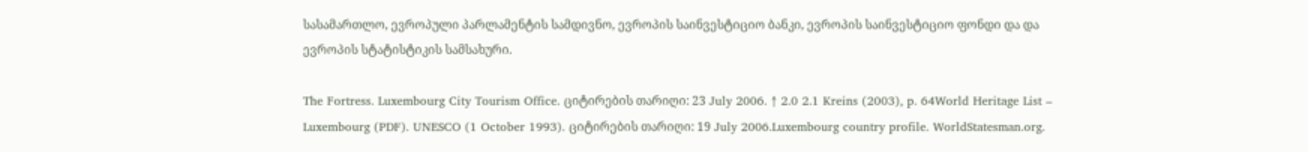სასამართლო, ევროპული პარლამენტის სამდივნო, ევროპის საინვესტიციო ბანკი, ევროპის საინვესტიციო ფონდი და და ევროპის სტატისტიკის სამსახური.

The Fortress. Luxembourg City Tourism Office. ციტირების თარიღი: 23 July 2006. ↑ 2.0 2.1 Kreins (2003), p. 64World Heritage List – Luxembourg (PDF). UNESCO (1 October 1993). ციტირების თარიღი: 19 July 2006.Luxembourg country profile. WorldStatesman.org.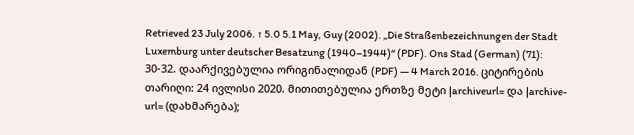Retrieved 23 July 2006. ↑ 5.0 5.1 May, Guy (2002). „Die Straßenbezeichnungen der Stadt Luxemburg unter deutscher Besatzung (1940–1944)“ (PDF). Ons Stad (German) (71): 30-32. დაარქივებულია ორიგინალიდან (PDF) — 4 March 2016. ციტირების თარიღი: 24 ივლისი 2020. მითითებულია ერთზე მეტი |archiveurl= და |archive-url= (დახმარება);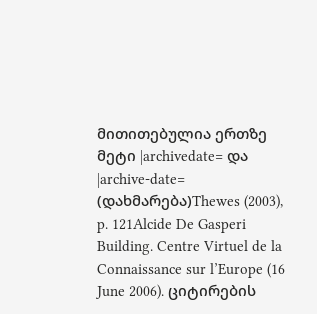მითითებულია ერთზე მეტი |archivedate= და |archive-date= (დახმარება)Thewes (2003), p. 121Alcide De Gasperi Building. Centre Virtuel de la Connaissance sur l’Europe (16 June 2006). ციტირების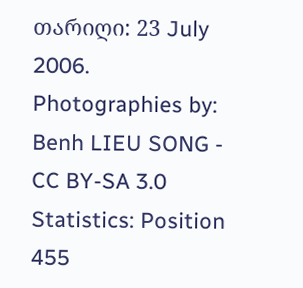თარიღი: 23 July 2006.
Photographies by:
Benh LIEU SONG - CC BY-SA 3.0
Statistics: Position
455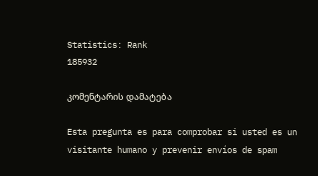Statistics: Rank
185932

კომენტარის დამატება

Esta pregunta es para comprobar si usted es un visitante humano y prevenir envíos de spam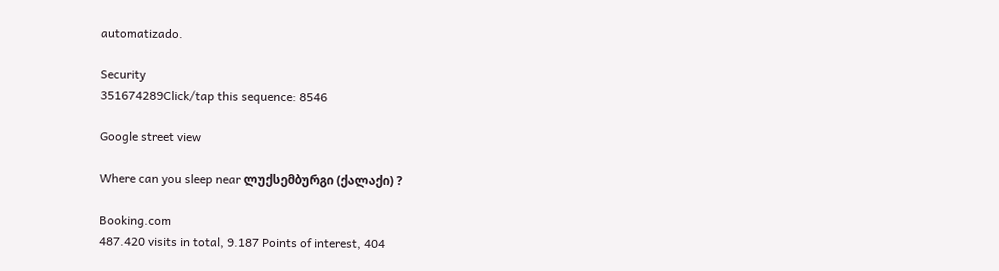automatizado.

Security
351674289Click/tap this sequence: 8546

Google street view

Where can you sleep near ლუქსემბურგი (ქალაქი) ?

Booking.com
487.420 visits in total, 9.187 Points of interest, 404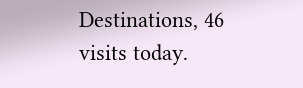Destinations, 46 visits today.